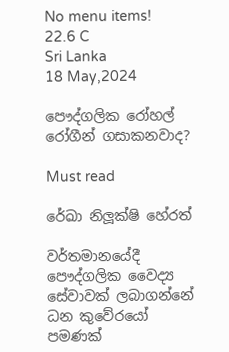No menu items!
22.6 C
Sri Lanka
18 May,2024

පෞද්ගලික රෝහල් රෝගීන් ගසාකනවාද?

Must read

රේඛා නිලූ‍ක්ෂි හේරත්

වර්තමානයේදී පෞද්ගලික වෛද්‍ය සේවාවක් ලබාගන්නේ ධන කුවේරයෝ පමණක්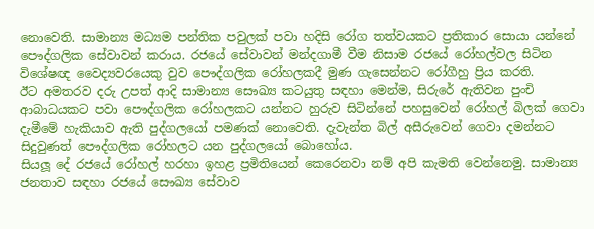නොවෙති. සාමාන්‍ය මධ්‍යම පන්තික පවුලක් පවා හදිසි රෝග තත්වයකට ප්‍රතිකාර සොයා යන්නේ පෞද්ගලික සේවාවන් කරාය. රජයේ සේවාවන් මන්දගාමී වීම නිසාම රජයේ රෝහල්වල සිටින විශේෂඥ වෛද්‍යවරයෙකු වුව පෞද්ගලික රෝහලකදී මුණ ගැසෙන්නට රෝගීහු ප්‍රිය කරති.
ඊට අමතරව දරු උපත් ආදි සාමාන්‍ය සෞඛ්‍ය කටයුතු සඳහා මෙන්ම, සිරුරේ ඇතිවන පුංචි ආබාධයකට පවා පෞද්ගලික රෝහලකට යන්නට හුරුව සිටින්නේ පහසුවෙන් රෝහල් බිලක් ගෙවා දැමීමේ හැකියාව ඇති පුද්ගලයෝ පමණක් නොවෙති. දැවැන්ත බිල් අසීරුවෙන් ගෙවා දමන්නට සිදුවුණත් පෞද්ගලික රෝහලට යන පුද්ගලයෝ බොහෝය.
සියලූ දේ රජයේ රෝහල් හරහා ඉහළ ප්‍රමිතියෙන් කෙරෙනවා නම් අපි කැමති වෙන්නෙමු. සාමාන්‍ය ජනතාව සඳහා රජයේ සෞඛ්‍ය සේවාව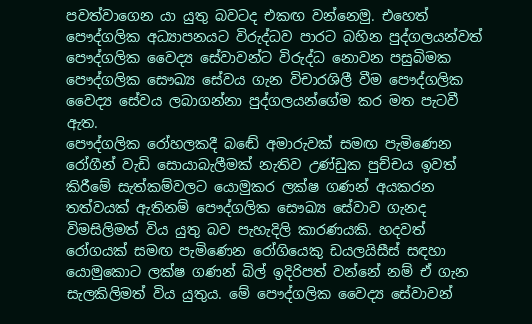පවත්වාගෙන යා යුතු බවටද එකඟ වන්නෙමු. එහෙත් පෞද්ගලික අධ්‍යාපනයට විරුද්ධව පාරට බහින පුද්ගලයන්වත් පෞද්ගලික වෛද්‍ය සේවාවන්ට විරුද්ධ නොවන පසුබිමක පෞද්ගලික සෞඛ්‍ය සේවය ගැන විචාරශිලී වීම පෞද්ගලික වෛද්‍ය සේවය ලබාගන්නා පුද්ගලයන්ගේම කර මත පැටවී ඇත.
පෞද්ගලික රෝහලකදී බඬේ අමාරුවක් සමඟ පැමිණෙන රෝගීන් වැඩි සොයාබැලීමක් නැතිව උණ්ඩුක පුච්චය ඉවත් කිරීමේ සැත්කම්වලට යොමුකර ලක්ෂ ගණන් අයකරන තත්වයක් ඇතිනම් පෞද්ගලික සෞඛ්‍ය සේවාව ගැනද විමසිලිමත් විය යුතු බව පැහැදිලි කාරණයකි. හදවත් රෝගයක් සමඟ පැමිණෙන රෝගියෙකු ඩයලයිසීස් සඳහා යොමුකොට ලක්ෂ ගණන් බිල් ඉදිරිපත් වන්නේ නම් ඒ ගැන සැලකිලිමත් විය යුතුය. මේ පෞද්ගලික වෛද්‍ය සේවාවන්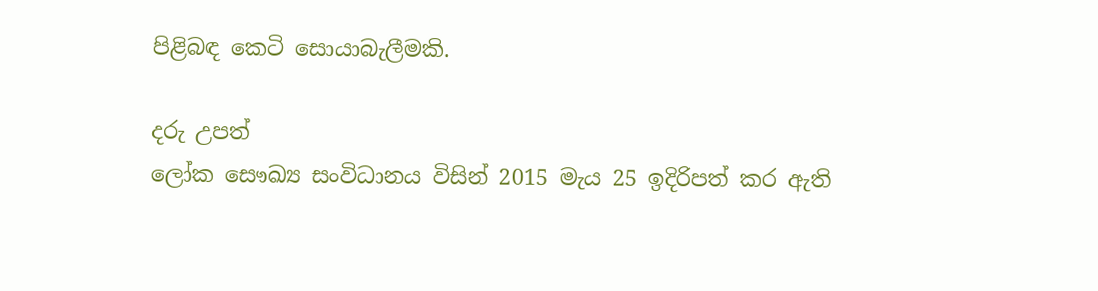පිළිබඳ කෙටි සොයාබැලීමකි.

දරු උපත්
ලෝක සෞඛ්‍ය සංවිධානය විසින් 2015 මැය 25 ඉදිරිපත් කර ඇති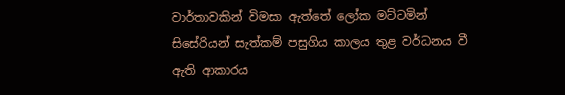වාර්තාවකින් විමසා ඇත්තේ ලෝක මට්ටමින් සිසේරියන් සැත්කම් පසුගිය කාලය තුළ වර්ධනය වී ඇති ආකාරය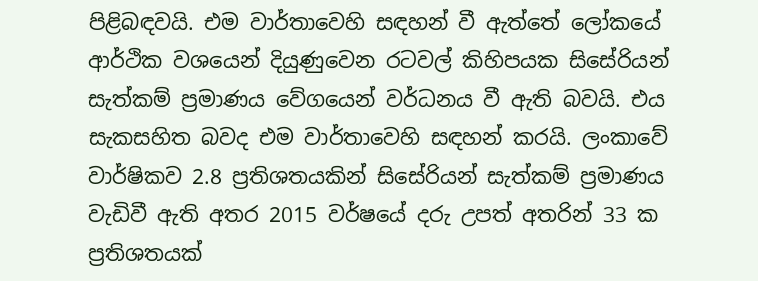පිළිබඳවයි. එම වාර්තාවෙහි සඳහන් වී ඇත්තේ ලෝකයේ ආර්ථික වශයෙන් දියුණුවෙන රටවල් කිහිපයක සිසේරියන් සැත්කම් ප්‍රමාණය වේගයෙන් වර්ධනය වී ඇති බවයි. එය සැකසහිත බවද එම වාර්තාවෙහි සඳහන් කරයි. ලංකාවේ වාර්ෂිකව 2.8 ප්‍රතිශතයකින් සිසේරියන් සැත්කම් ප්‍රමාණය වැඩිවී ඇති අතර 2015 වර්ෂයේ දරු උපත් අතරින් 33 ක ප්‍රතිශතයක්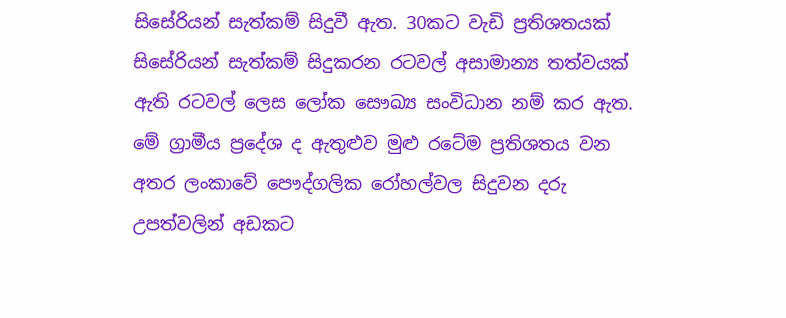සිසේරියන් සැත්කම් සිදුවී ඇත. 30කට වැඩි ප්‍රතිශතයක් සිසේරියන් සැත්කම් සිදුකරන රටවල් අසාමාන්‍ය තත්වයක් ඇති රටවල් ලෙස ලෝක සෞඛ්‍ය සංවිධාන නම් කර ඇත. මේ ග්‍රාමීය ප්‍රදේශ ද ඇතුළුව මුළු රටේම ප්‍රතිශතය වන අතර ලංකාවේ පෞද්ගලික රෝහල්වල සිදුවන දරු උපත්වලින් අඩකට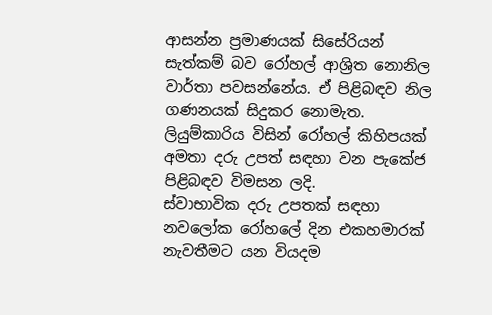ආසන්න ප්‍රමාණයක් සිසේරියන් සැත්කම් බව රෝහල් ආශ්‍රිත නොනිල වාර්තා පවසන්නේය. ඒ පිළිබඳව නිල ගණනයක් සිදුකර නොමැත.
ලියුම්කාරිය විසින් රෝහල් කිහිපයක් අමතා දරු උපත් සඳහා වන පැකේජ පිළිබඳව විමසන ලදි.
ස්වාභාවික දරු උපතක් සඳහා නවලෝක රෝහලේ දින එකහමාරක් නැවතීමට යන වියදම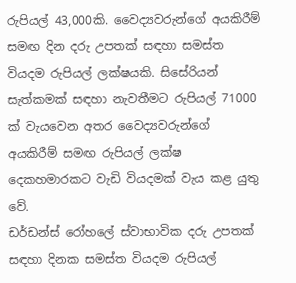රුපියල් 43,000කි. වෛද්‍යවරුන්ගේ අයකිරීම් සමඟ දින දරු උපතක් සඳහා සමස්ත වියදම රුපියල් ලක්ෂයකි. සිසේරියන් සැත්කමක් සඳහා නැවතීමට රුපියල් 71000 ක් වැයවෙන අතර වෛද්‍යවරුන්ගේ අයකිරීම් සමඟ රුපියල් ලක්ෂ දෙකහමාරකට වැඩි වියදමක් වැය කළ යුතු වේ.
ඩර්ඩන්ස් රෝහලේ ස්වාභාවික දරු උපතක් සඳහා දිනක සමස්ත වියදම රුපියල්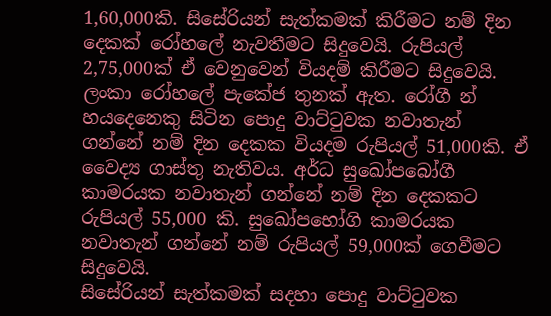1,60,000කි. සිසේරියන් සැත්කමක් කිරීමට නම් දින දෙකක් රෝහලේ නැවතීමට සිදුවෙයි. රුපියල් 2,75,000ක් ඒ වෙනුවෙන් වියදම් කිරීමට සිදුවෙයි.
ලංකා රෝහලේ පැකේජ තුනක් ඇත. රෝගී න් හයදෙනෙකු සිටින පොදු වාට්ටුවක නවාතැන් ගන්නේ නම් දින දෙකක වියදම රුපියල් 51,000කි. ඒ වෛද්‍ය ගාස්තු නැතිවය. අර්ධ සුඛෝපබෝගී කාමරයක නවාතැන් ගන්නේ නම් දින දෙකකට රුපියල් 55,000 කි. සුඛෝපභෝගි කාමරයක නවාතැන් ගන්නේ නම් රුපියල් 59,000ක් ගෙවීමට සිදුවෙයි.
සිසේරියන් සැත්කමක් සදහා පොදු වාට්ටුවක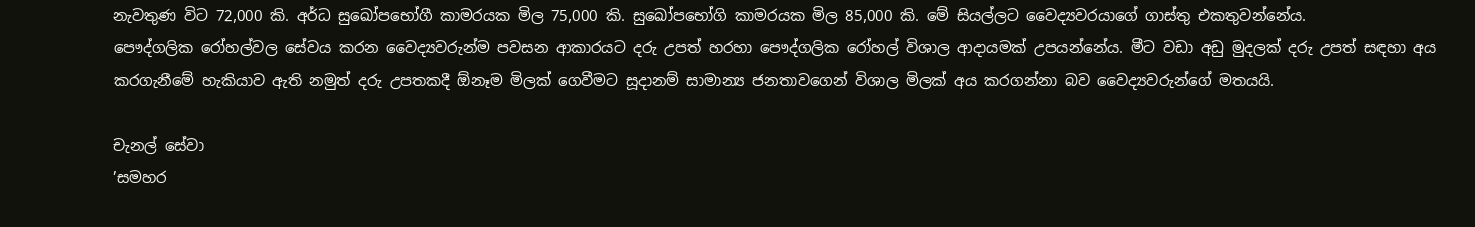නැවතුණ විට 72,000 කි. අර්ධ සුඛෝපභෝගී කාමරයක මිල 75,000 කි. සුඛෝපභෝගි කාමරයක මිල 85,000 කි. මේ සියල්ලට වෛද්‍යවරයාගේ ගාස්තු එකතුවන්නේය.
පෞද්ගලික රෝහල්වල සේවය කරන වෛද්‍යවරුන්ම පවසන ආකාරයට දරු උපත් හරහා පෞද්ගලික රෝහල් විශාල ආදායමක් උපයන්නේය. මීට වඩා අඩු මුදලක් දරු උපත් සඳහා අය කරගැනීමේ හැකියාව ඇති නමුත් දරු උපතකදී ඕනෑම මිලක් ගෙවීමට සූදානම් සාමාන්‍ය ජනතාවගෙන් විශාල මිලක් අය කරගන්නා බව වෛද්‍යවරුන්ගේ මතයයි.

චැනල් සේවා
’සමහර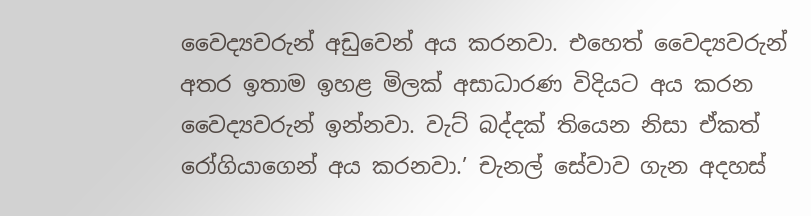වෛද්‍යවරුන් අඩුවෙන් අය කරනවා. එහෙත් වෛද්‍යවරුන් අතර ඉතාම ඉහළ මිලක් අසාධාරණ විදියට අය කරන වෛද්‍යවරුන් ඉන්නවා. වැට් බද්දක් තියෙන නිසා ඒකත් රෝගියාගෙන් අය කරනවා.’ චැනල් සේවාව ගැන අදහස්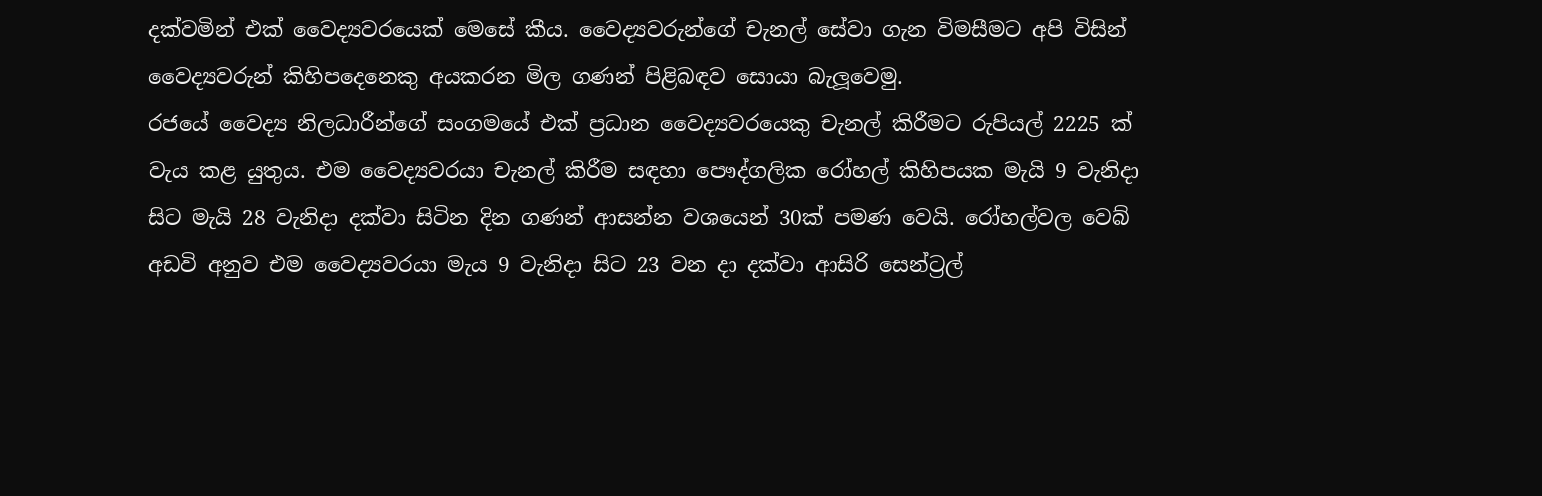දක්වමින් එක් වෛද්‍යවරයෙක් මෙසේ කීය. වෛද්‍යවරුන්ගේ චැනල් සේවා ගැන විමසීමට අපි විසින් වෛද්‍යවරුන් කිහිපදෙනෙකු අයකරන මිල ගණන් පිළිබඳව සොයා බැලූ‍වෙමු.
රජයේ වෛද්‍ය නිලධාරීන්ගේ සංගමයේ එක් ප්‍රධාන වෛද්‍යවරයෙකු චැනල් කිරීමට රුපියල් 2225 ක් වැය කළ යුතුය. එම වෛද්‍යවරයා චැනල් කිරීම සඳහා පෞද්ගලික රෝහල් කිහිපයක මැයි 9 වැනිදා සිට මැයි 28 වැනිදා දක්වා සිටින දින ගණන් ආසන්න වශයෙන් 30ක් පමණ වෙයි. රෝහල්වල වෙබ් අඩවි අනුව එම වෛද්‍යවරයා මැය 9 වැනිදා සිට 23 වන දා දක්වා ආසිරි සෙන්ට්‍රල්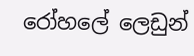රෝහලේ ලෙඩුන්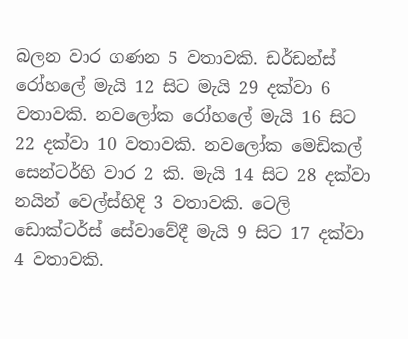බලන වාර ගණන 5 වතාවකි. ඩර්ඩන්ස් රෝහලේ මැයි 12 සිට මැයි 29 දක්වා 6 වතාවකි. නවලෝක රෝහලේ මැයි 16 සිට 22 දක්වා 10 වතාවකි. නවලෝක මෙඩිකල් සෙන්ටර්හි වාර 2 කි. මැයි 14 සිට 28 දක්වා නයින් වෙල්ස්හිදි 3 වතාවකි. ටෙලි ඩොක්ටර්ස් සේවාවේදී මැයි 9 සිට 17 දක්වා 4 වතාවකි.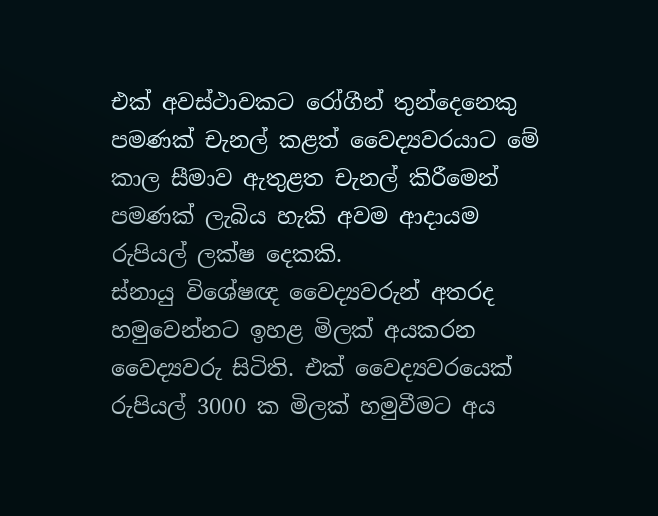එක් අවස්ථාවකට රෝගීන් තුන්දෙනෙකු පමණක් චැනල් කළත් වෛද්‍යවරයාට මේ කාල සීමාව ඇතුළත චැනල් කිරීමෙන් පමණක් ලැබිය හැකි අවම ආදායම රුපියල් ලක්ෂ දෙකකි.
ස්නායු විශේෂඥ වෛද්‍යවරුන් අතරද හමුවෙන්නට ඉහළ මිලක් අයකරන වෛද්‍යවරු සිටිති. එක් වෛද්‍යවරයෙක් රුපියල් 3000 ක මිලක් හමුවීමට අය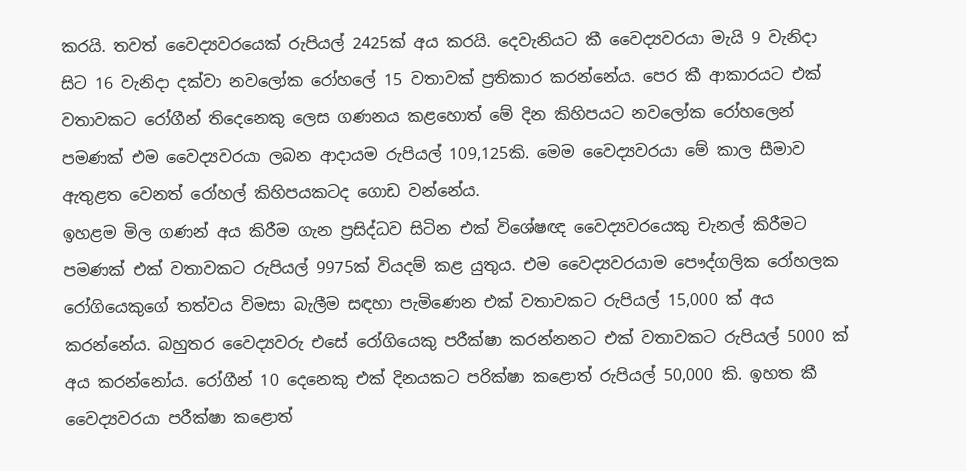කරයි. තවත් වෛද්‍යවරයෙක් රුපියල් 2425ක් අය කරයි. දෙවැනියට කී වෛද්‍යවරයා මැයි 9 වැනිදා සිට 16 වැනිදා දක්වා නවලෝක රෝහලේ 15 වතාවක් ප්‍රතිකාර කරන්නේය. පෙර කී ආකාරයට එක් වතාවකට රෝගීන් තිදෙනෙකු ලෙස ගණනය කළහොත් මේ දින කිහිපයට නවලෝක රෝහලෙන් පමණක් එම වෛද්‍යවරයා ලබන ආදායම රුපියල් 109,125කි. මෙම වෛද්‍යවරයා මේ කාල සීමාව ඇතුළත වෙනත් රෝහල් කිහිපයකටද ගොඩ වන්නේය.
ඉහළම මිල ගණන් අය කිරීම ගැන ප්‍රසිද්ධව සිටින එක් විශේෂඥ වෛද්‍යවරයෙකු චැනල් කිරීමට පමණක් එක් වතාවකට රුපියල් 9975ක් වියදම් කළ යුතුය. එම වෛද්‍යවරයාම පෞද්ගලික රෝහලක රෝගියෙකුගේ තත්වය විමසා බැලීම සඳහා පැමිණෙන එක් වතාවකට රුපියල් 15,000 ක් අය කරන්නේය. බහුතර වෛද්‍යවරු එසේ රෝගියෙකු පරීක්ෂා කරන්නනට එක් වතාවකට රුපියල් 5000 ක් අය කරන්නෝය. රෝගීන් 10 දෙනෙකු එක් දිනයකට පරික්ෂා කළොත් රුපියල් 50,000 කි. ඉහත කී වෛද්‍යවරයා පරීක්ෂා කළොත්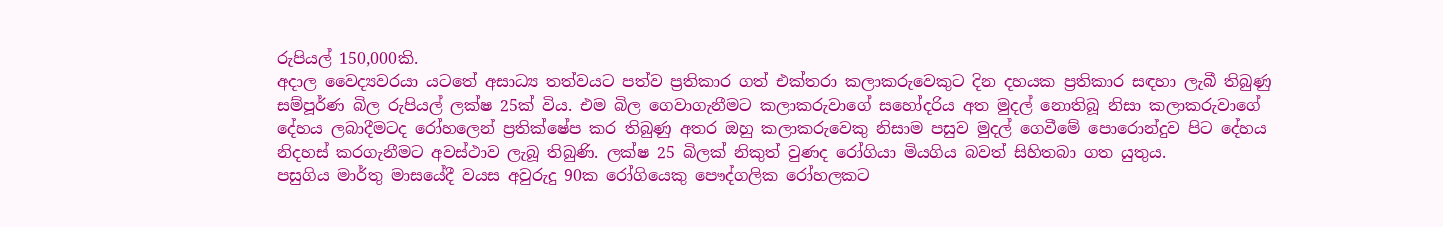රුපියල් 150,000කි.
අදාල වෛද්‍යවරයා යටතේ අසාධ්‍ය තත්වයට පත්ව ප්‍රතිකාර ගත් එක්තරා කලාකරුවෙකුට දින දහයක ප්‍රතිකාර සඳහා ලැබී තිබුණු සම්පූර්ණ බිල රුපියල් ලක්ෂ 25ක් විය. එම බිල ගෙවාගැනීමට කලාකරුවාගේ සහෝදරිය අත මුදල් නොතිබූ නිසා කලාකරුවාගේ දේහය ලබාදීමටද රෝහලෙන් ප්‍රතික්ෂේප කර තිබුණු අතර ඔහු කලාකරුවෙකු නිසාම පසුව මුදල් ගෙවීමේ පොරොන්දුව පිට දේහය නිදහස් කරගැනීමට අවස්ථාව ලැබූ තිබුණි. ලක්ෂ 25 බිලක් නිකුත් වුණද රෝගියා මියගිය බවත් සිහිතබා ගත යුතුය.
පසුගිය මාර්තු මාසයේදී වයස අවුරුදු 90ක රෝගියෙකු පෞද්ගලික රෝහලකට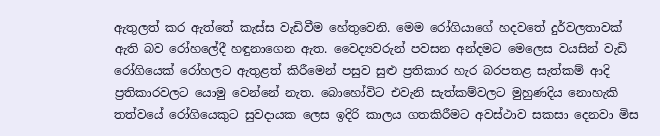ඇතුලත් කර ඇත්තේ කැස්ස වැඩිවීම හේතුවෙනි. මෙම රෝගියාගේ හදවතේ දුර්වලතාවක් ඇති බව රෝහලේදී හඳුනාගෙන ඇත. වෛද්‍යවරුන් පවසන අන්දමට මෙලෙස වයසින් වැඩි රෝගියෙක් රෝහලට ඇතුළත් කිරීමෙන් පසුව සුළු ප්‍රතිකාර හැර බරපතළ සැත්කම් ආදි ප්‍රතිකාරවලට යොමු වෙන්නේ නැත. බොහෝවිට එවැනි සැත්කම්වලට මුහුණදිය නොහැකි තත්වයේ රෝගියෙකුට සුවදායක ලෙස ඉදිරි කාලය ගතකිරීමට අවස්ථාව සකසා දෙනවා මිස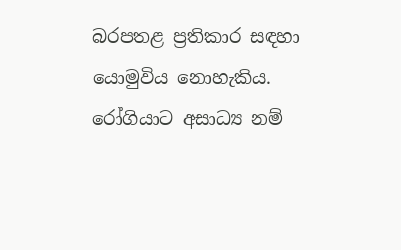බරපතළ ප්‍රතිකාර සඳහා යොමුවිය නොහැකිය. රෝගියාට අසාධ්‍ය නම්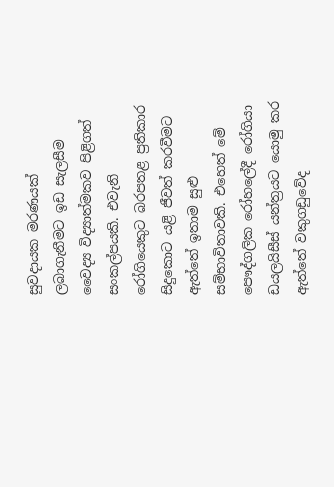සුවදායක මරණයක් ලබාගැනීමට ඉඩ සැලසීම වෛද්‍ය විද්‍යාත්මකව පිළිගත් සංකල්පයකි. එවැනි රෝගියෙකුට බරපතළ ප්‍රතිකාර සිදුකොට යළි ජීවත් කරවීමට ඇත්තේ ඉතාම සුළු සම්භාවිතාවකි. එහෙත් මේ පෞද්ගලික රෝහලේදී රෝගියා ඩයලයිසීස් යන්ත්‍රයට යොමු කර ඇත්තේ වකුගඩුවේද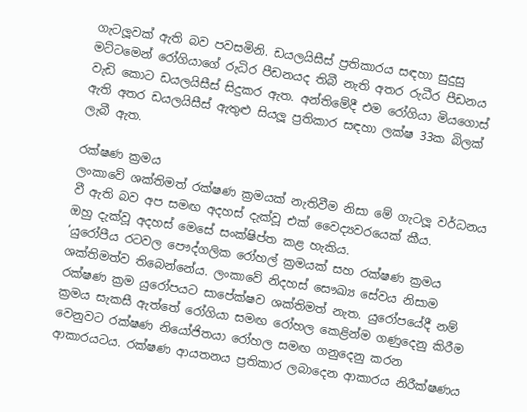ගැටලූ‍වක් ඇති බව පවසමිනි. ඩයලයිසීස් ප්‍රතිකාරය සඳහා සුදුසු මට්ටමෙන් රෝගියාගේ රුධිර පීඩනයද තිබී නැති අතර රුධීර පීඩනය වැඩි කොට ඩයලයිසීස් සිදුකර ඇත. අන්තිමේදී එම රෝගියා මියගොස් ඇති අතර ඩයලයිසීස් ඇතුළු සියලූ ප්‍රතිකාර සඳහා ලක්ෂ 33ක බිලක් ලැබී ඇත.

රක්ෂණ ක්‍රමය
ලංකාවේ ශක්තිමත් රක්ෂණ ක්‍රමයක් නැතිවීම නිසා මේ ගැටලූ‍ වර්ධනය වී ඇති බව අප සමඟ අදහස් දැක්වූ එක් වෛද්‍යවරයෙක් කීය.
ඔහු දැක්වූ අදහස් මෙසේ සංක්ෂිප්ත කළ හැකිය.
‘යුරෝපීය රටවල පෞද්ගලික රෝහල් ක්‍රමයක් සහ රක්ෂණ ක්‍රමය ශක්තිමත්ව තිබෙන්නේය. ලංකාවේ නිදහස් සෞඛ්‍ය සේවය නිසාම රක්ෂණ ක්‍රම යුරෝපයට සාපේක්ෂව ශක්තිමත් නැත. යුරෝපයේදී නම් ක්‍රමය සැකසී ඇත්තේ රෝගියා සමඟ රෝහල කෙළින්ම ගණුදෙනු කිරීම වෙනුවට රක්ෂණ නියෝජිතයා රෝහල සමඟ ගනුදෙනු කරන ආකාරයටය. රක්ෂණ ආයතනය ප්‍රතිකාර ලබාදෙන ආකාරය නිරීක්ෂණය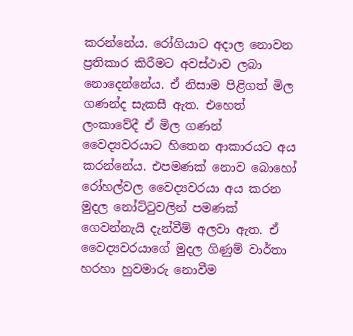කරන්නේය. රෝගියාට අදාල නොවන ප්‍රතිකාර කිරීමට අවස්ථාව ලබා නොදෙන්නේය. ඒ නිසාම පිළිගත් මිල ගණන්ද සැකසී ඇත. එහෙත් ලංකාවේදී ඒ මිල ගණන් වෛද්‍යවරයාට හිතෙන ආකාරයට අය කරන්නේය. එපමණක් නොව බොහෝ රෝහල්වල වෛද්‍යවරයා අය කරන මුදල නෝට්ටුවලින් පමණක් ගෙවන්නැයි දැන්වීම් අලවා ඇත. ඒ වෛද්‍යවරයාගේ මුදල ගිණුම් වාර්තා හරහා හුවමාරු නොවීම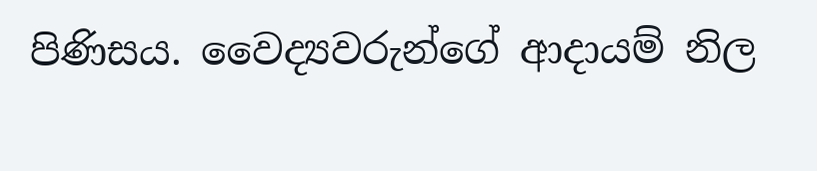පිණිසය. වෛද්‍යවරුන්ගේ ආදායම් නිල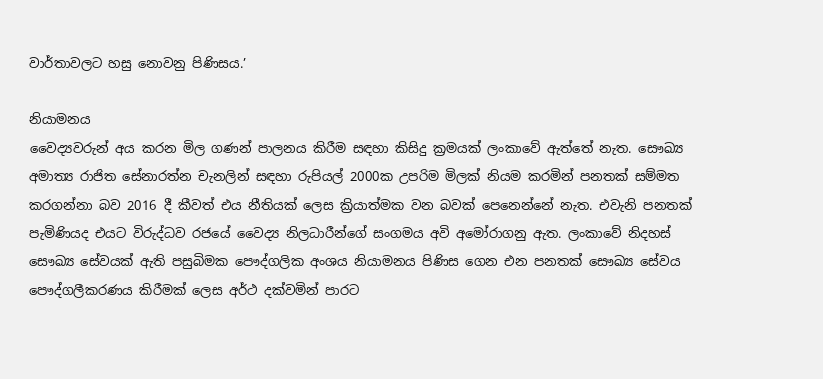වාර්තාවලට හසු නොවනු පිණිසය.’

නියාමනය
වෛද්‍යවරුන් අය කරන මිල ගණන් පාලනය කිරීම සඳහා කිසිදු ක්‍රමයක් ලංකාවේ ඇත්තේ නැත. සෞඛ්‍ය අමාත්‍ය රාජිත සේනාරත්න චැනලින් සඳහා රුපියල් 2000ක උපරිම මිලක් නියම කරමින් පනතක් සම්මත කරගන්නා බව 2016 දී කීවත් එය නීතියක් ලෙස ක්‍රියාත්මක වන බවක් පෙනෙන්නේ නැත. එවැනි පනතක් පැමිණියද එයට විරුද්ධව රජයේ වෛද්‍ය නිලධාරීන්ගේ සංගමය අවි අමෝරාගනු ඇත. ලංකාවේ නිදහස් සෞඛ්‍ය සේවයක් ඇති පසුබිමක පෞද්ගලික අංශය නියාමනය පිණිස ගෙන එන පනතක් සෞඛ්‍ය සේවය පෞද්ගලීකරණය කිරීමක් ලෙස අර්ථ දක්වමින් පාරට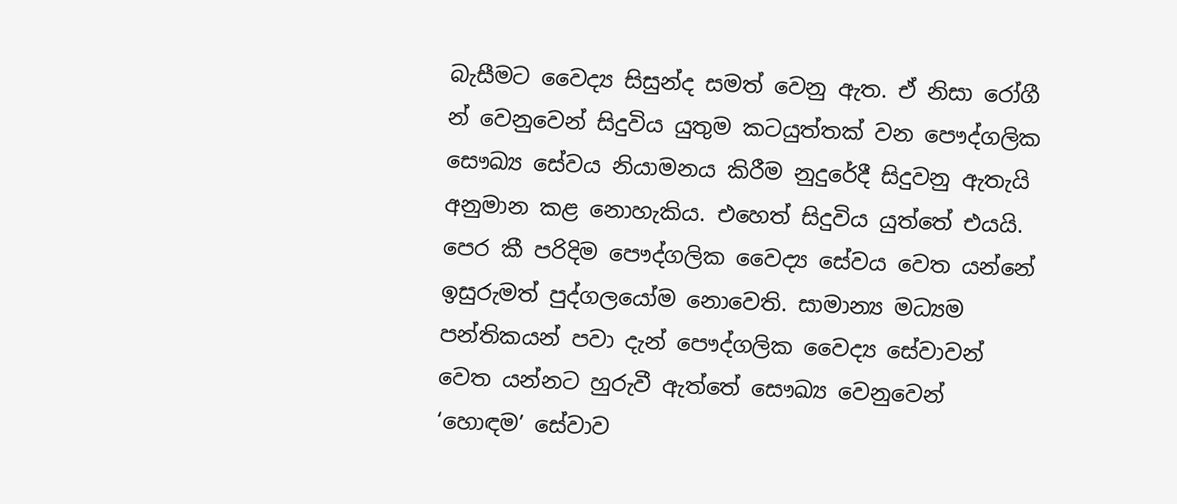බැසීමට වෛද්‍ය සිසුන්ද සමත් වෙනු ඇත. ඒ නිසා රෝගී න් වෙනුවෙන් සිදුවිය යුතුම කටයුත්තක් වන පෞද්ගලික සෞඛ්‍ය සේවය නියාමනය කිරීම නුදුරේදී සිදුවනු ඇතැයි අනුමාන කළ නොහැකිය. එහෙත් සිදුවිය යුත්තේ එයයි.
පෙර කී පරිදිම පෞද්ගලික වෛද්‍ය සේවය වෙත යන්නේ ඉසුරුමත් පුද්ගලයෝම නොවෙති. සාමාන්‍ය මධ්‍යම පන්තිකයන් පවා දැන් පෞද්ගලික වෛද්‍ය සේවාවන් වෙත යන්නට හුරුවී ඇත්තේ සෞඛ්‍ය වෙනුවෙන් ‘හොඳම’ සේවාව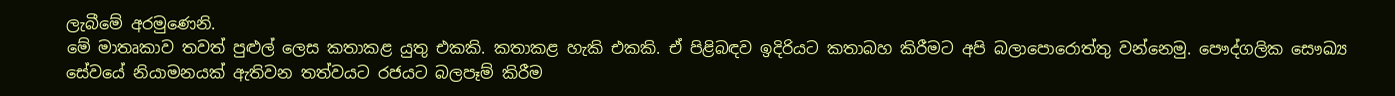ලැබීමේ අරමුණෙනි.
මේ මාතෘකාව තවත් පුළුල් ලෙස කතාකළ යුතු එකකි. කතාකළ හැකි එකකි. ඒ පිළිබඳව ඉදිරියට කතාබහ කිරීමට අපි බලාපොරොත්තු වන්නෙමු. පෞද්ගලික සෞඛ්‍ය සේවයේ නියාමනයක් ඇතිවන තත්වයට රජයට බලපෑම් කිරීම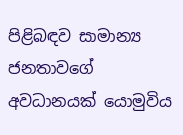පිළිබඳව සාමාන්‍ය ජනතාවගේ අවධානයක් යොමුවිය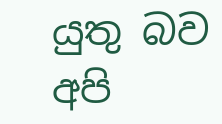යුතු බව අපි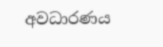අවධාරණය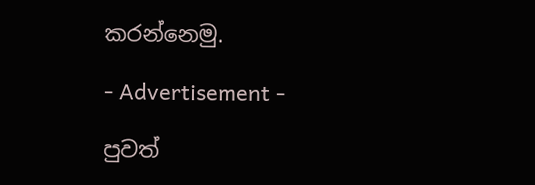කරන්නෙමු.

- Advertisement -

පුවත්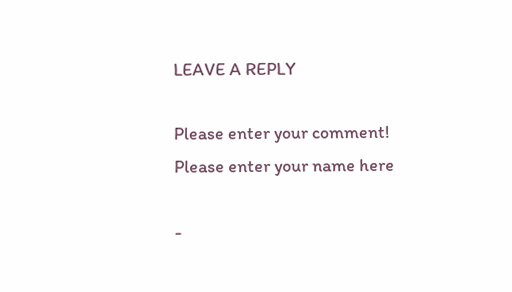LEAVE A REPLY

Please enter your comment!
Please enter your name here

-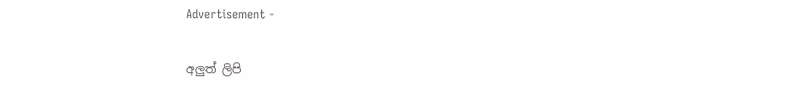Advertisement -

අලුත් ලිපි